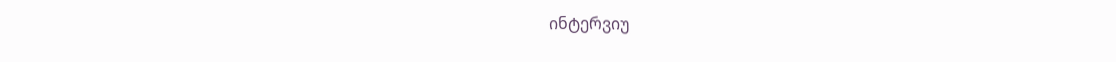ინტერვიუ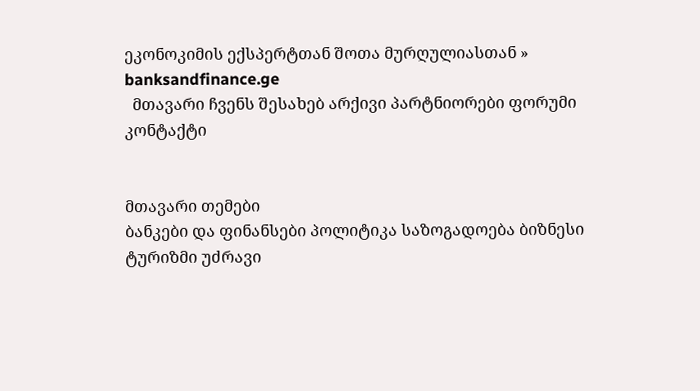ეკონოკიმის ექსპერტთან შოთა მურღულიასთან » banksandfinance.ge
  მთავარი ჩვენს შესახებ არქივი პარტნიორები ფორუმი კონტაქტი


მთავარი თემები
ბანკები და ფინანსები პოლიტიკა საზოგადოება ბიზნესი ტურიზმი უძრავი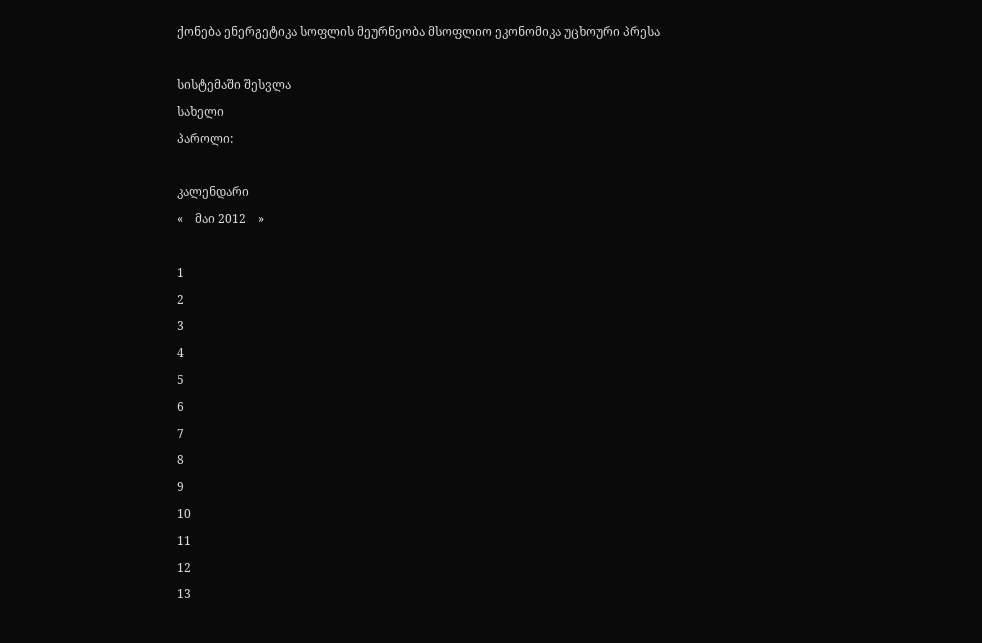ქონება ენერგეტიკა სოფლის მეურნეობა მსოფლიო ეკონომიკა უცხოური პრესა

სისტემაში შესვლა
სახელი
პაროლი:

კალენდარი
«    მაი 2012    »

1
2
3
4
5
6
7
8
9
10
11
12
13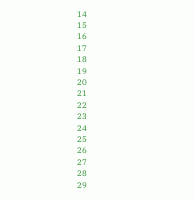14
15
16
17
18
19
20
21
22
23
24
25
26
27
28
29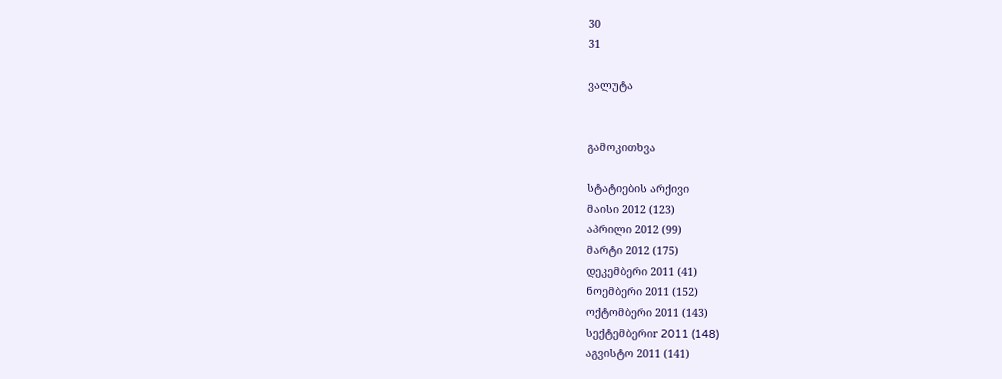30
31

ვალუტა


გამოკითხვა

სტატიების არქივი
მაისი 2012 (123)
აპრილი 2012 (99)
მარტი 2012 (175)
დეკემბერი 2011 (41)
ნოემბერი 2011 (152)
ოქტომბერი 2011 (143)
სექტემბერიr 2011 (148)
აგვისტო 2011 (141)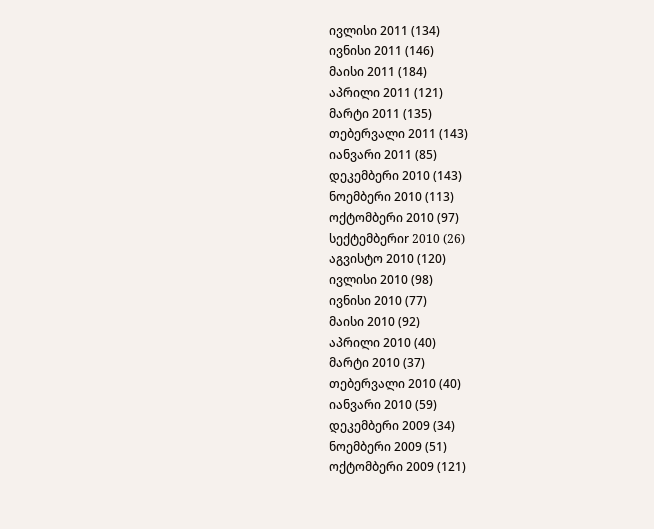ივლისი 2011 (134)
ივნისი 2011 (146)
მაისი 2011 (184)
აპრილი 2011 (121)
მარტი 2011 (135)
თებერვალი 2011 (143)
იანვარი 2011 (85)
დეკემბერი 2010 (143)
ნოემბერი 2010 (113)
ოქტომბერი 2010 (97)
სექტემბერიr 2010 (26)
აგვისტო 2010 (120)
ივლისი 2010 (98)
ივნისი 2010 (77)
მაისი 2010 (92)
აპრილი 2010 (40)
მარტი 2010 (37)
თებერვალი 2010 (40)
იანვარი 2010 (59)
დეკემბერი 2009 (34)
ნოემბერი 2009 (51)
ოქტომბერი 2009 (121)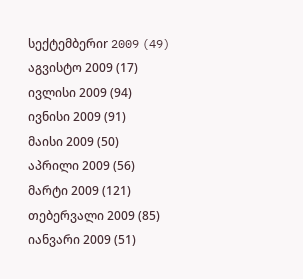სექტემბერიr 2009 (49)
აგვისტო 2009 (17)
ივლისი 2009 (94)
ივნისი 2009 (91)
მაისი 2009 (50)
აპრილი 2009 (56)
მარტი 2009 (121)
თებერვალი 2009 (85)
იანვარი 2009 (51)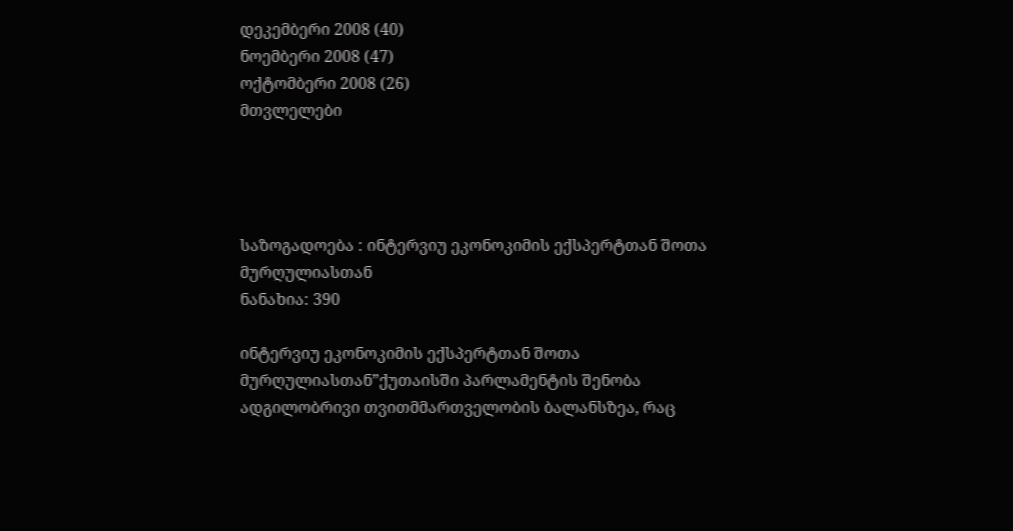დეკემბერი 2008 (40)
ნოემბერი 2008 (47)
ოქტომბერი 2008 (26)
მთვლელები




საზოგადოება : ინტერვიუ ეკონოკიმის ექსპერტთან შოთა მურღულიასთან
ნანახია: 390

ინტერვიუ ეკონოკიმის ექსპერტთან შოთა მურღულიასთან”ქუთაისში პარლამენტის შენობა ადგილობრივი თვითმმართველობის ბალანსზეა, რაც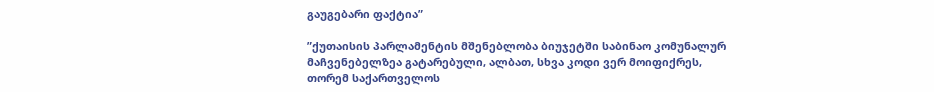გაუგებარი ფაქტია”

”ქუთაისის პარლამენტის მშენებლობა ბიუჯეტში საბინაო კომუნალურ მაჩვენებელზეა გატარებული, ალბათ, სხვა კოდი ვერ მოიფიქრეს, თორემ საქართველოს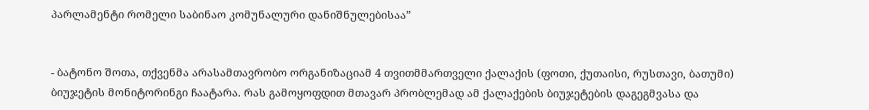პარლამენტი რომელი საბინაო კომუნალური დანიშნულებისაა”


- ბატონო შოთა, თქვენმა არასამთავრობო ორგანიზაციამ 4 თვითმმართველი ქალაქის (ფოთი, ქუთაისი, რუსთავი, ბათუმი) ბიუჯეტის მონიტორინგი ჩაატარა. რას გამოყოფდით მთავარ პრობლემად ამ ქალაქების ბიუჯეტების დაგეგმვასა და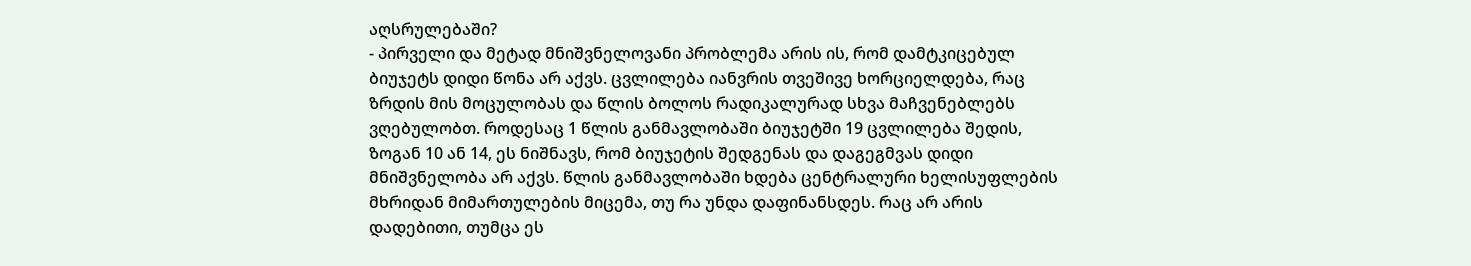აღსრულებაში?
- პირველი და მეტად მნიშვნელოვანი პრობლემა არის ის, რომ დამტკიცებულ ბიუჯეტს დიდი წონა არ აქვს. ცვლილება იანვრის თვეშივე ხორციელდება, რაც ზრდის მის მოცულობას და წლის ბოლოს რადიკალურად სხვა მაჩვენებლებს ვღებულობთ. როდესაც 1 წლის განმავლობაში ბიუჯეტში 19 ცვლილება შედის, ზოგან 10 ან 14, ეს ნიშნავს, რომ ბიუჯეტის შედგენას და დაგეგმვას დიდი მნიშვნელობა არ აქვს. წლის განმავლობაში ხდება ცენტრალური ხელისუფლების მხრიდან მიმართულების მიცემა, თუ რა უნდა დაფინანსდეს. რაც არ არის დადებითი, თუმცა ეს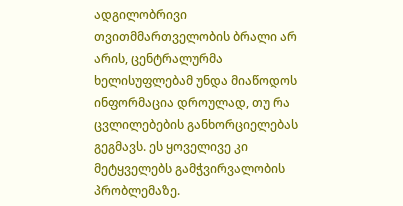ადგილობრივი თვითმმართველობის ბრალი არ არის, ცენტრალურმა ხელისუფლებამ უნდა მიაწოდოს ინფორმაცია დროულად, თუ რა ცვლილებების განხორციელებას გეგმავს. ეს ყოველივე კი მეტყველებს გამჭვირვალობის პრობლემაზე.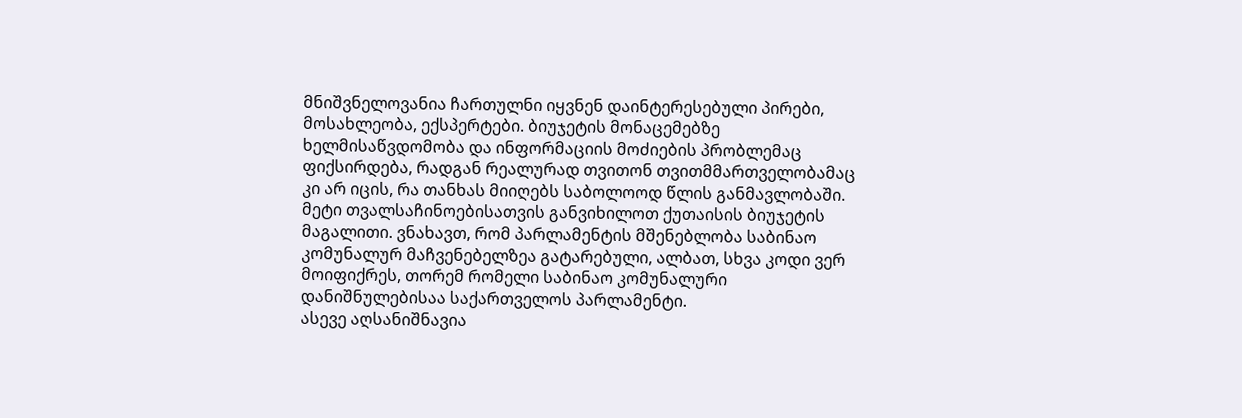მნიშვნელოვანია ჩართულნი იყვნენ დაინტერესებული პირები, მოსახლეობა, ექსპერტები. ბიუჯეტის მონაცემებზე ხელმისაწვდომობა და ინფორმაციის მოძიების პრობლემაც ფიქსირდება, რადგან რეალურად თვითონ თვითმმართველობამაც კი არ იცის, რა თანხას მიიღებს საბოლოოდ წლის განმავლობაში. მეტი თვალსაჩინოებისათვის განვიხილოთ ქუთაისის ბიუჯეტის მაგალითი. ვნახავთ, რომ პარლამენტის მშენებლობა საბინაო კომუნალურ მაჩვენებელზეა გატარებული, ალბათ, სხვა კოდი ვერ მოიფიქრეს, თორემ რომელი საბინაო კომუნალური დანიშნულებისაა საქართველოს პარლამენტი.
ასევე აღსანიშნავია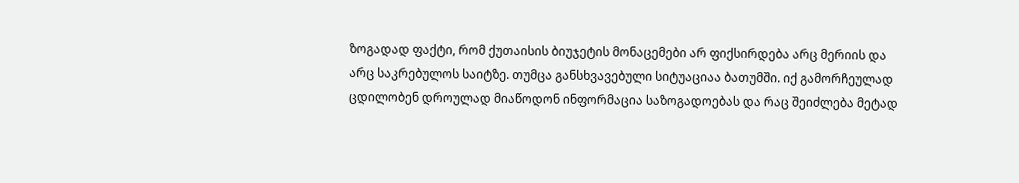ზოგადად ფაქტი, რომ ქუთაისის ბიუჯეტის მონაცემები არ ფიქსირდება არც მერიის და არც საკრებულოს საიტზე. თუმცა განსხვავებული სიტუაციაა ბათუმში. იქ გამორჩეულად ცდილობენ დროულად მიაწოდონ ინფორმაცია საზოგადოებას და რაც შეიძლება მეტად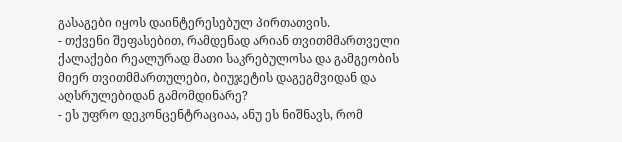გასაგები იყოს დაინტერესებულ პირთათვის.
- თქვენი შეფასებით, რამდენად არიან თვითმმართველი ქალაქები რეალურად მათი საკრებულოსა და გამგეობის მიერ თვითმმართულები, ბიუჯეტის დაგეგმვიდან და აღსრულებიდან გამომდინარე?
- ეს უფრო დეკონცენტრაციაა, ანუ ეს ნიშნავს, რომ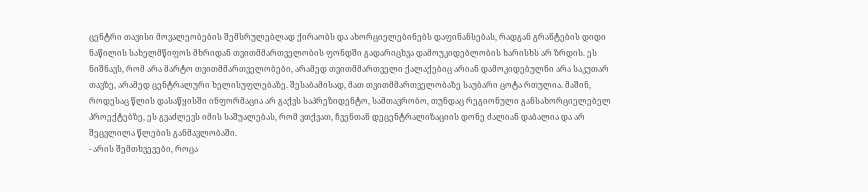ცენტრი თავისი მოვალეობების შემსრულებლად ქირაობს და ახორციელებინებს დაფინანსებას, რადგან გრანტების დიდი ნაწილის სახელმწიფოს მხრიდან თვითმმართველობის ფონდში გადარიცხვა დამოუკიდებლობის ხარისხს არ ზრდის. ეს ნიშნავს, რომ არა მარტო თვითმმართველობები, არამედ თვითმმართველი ქალაქებიც არიან დამოკიდებულნი არა საკუთარ თავზე, არამედ ცენტრალური ხელისუფლებაზე. შესაბამისად, მათ თვითმმართველობაზე საუბარი ცოტა რთულია. მაშინ, როდესაც წლის დასაწყისში ინფორმაცია არ გაქვს საპრეზიდენტო, სამთავრობო, თუნდაც რეგიონული განსახორციელებელ პროექტებზე, ეს გვაძლევს იმის საშუალებას, რომ ვთქვათ, ჩვენთან დეცენტრალიზაციის დონე ძალიან დაბალია და არ შეცვლილა წლების განმავლობაში.
- არის შემთხვევები, როცა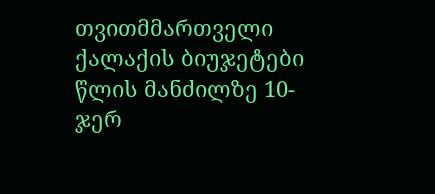თვითმმართველი ქალაქის ბიუჯეტები წლის მანძილზე 10-ჯერ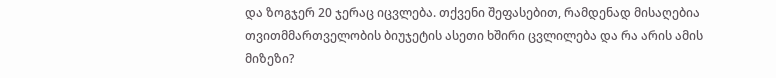და ზოგჯერ 20 ჯერაც იცვლება. თქვენი შეფასებით, რამდენად მისაღებია თვითმმართველობის ბიუჯეტის ასეთი ხშირი ცვლილება და რა არის ამის მიზეზი?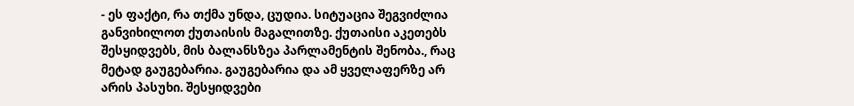- ეს ფაქტი, რა თქმა უნდა, ცუდია. სიტუაცია შეგვიძლია განვიხილოთ ქუთაისის მაგალითზე. ქუთაისი აკეთებს შესყიდვებს, მის ბალანსზეა პარლამენტის შენობა., რაც მეტად გაუგებარია. გაუგებარია და ამ ყველაფერზე არ არის პასუხი. შესყიდვები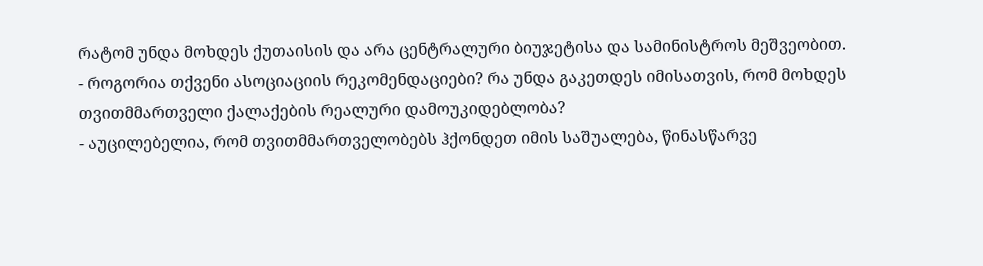რატომ უნდა მოხდეს ქუთაისის და არა ცენტრალური ბიუჯეტისა და სამინისტროს მეშვეობით.
- როგორია თქვენი ასოციაციის რეკომენდაციები? რა უნდა გაკეთდეს იმისათვის, რომ მოხდეს თვითმმართველი ქალაქების რეალური დამოუკიდებლობა?
- აუცილებელია, რომ თვითმმართველობებს ჰქონდეთ იმის საშუალება, წინასწარვე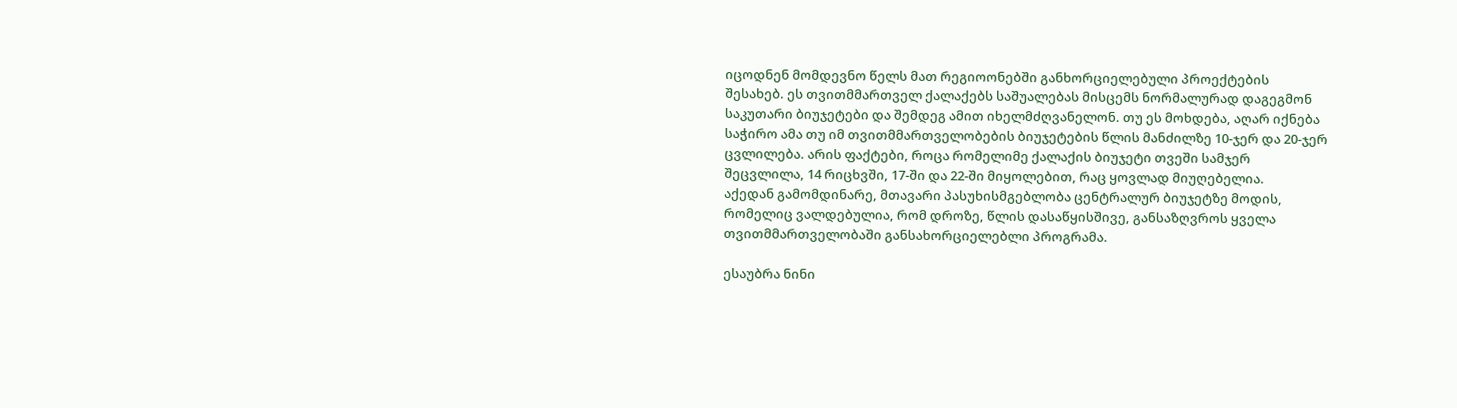იცოდნენ მომდევნო წელს მათ რეგიოონებში განხორციელებული პროექტების შესახებ. ეს თვითმმართველ ქალაქებს საშუალებას მისცემს ნორმალურად დაგეგმონ საკუთარი ბიუჯეტები და შემდეგ ამით იხელმძღვანელონ. თუ ეს მოხდება, აღარ იქნება საჭირო ამა თუ იმ თვითმმართველობების ბიუჯეტების წლის მანძილზე 10-ჯერ და 20-ჯერ ცვლილება. არის ფაქტები, როცა რომელიმე ქალაქის ბიუჯეტი თვეში სამჯერ შეცვლილა, 14 რიცხვში, 17-ში და 22-ში მიყოლებით, რაც ყოვლად მიუღებელია.
აქედან გამომდინარე, მთავარი პასუხისმგებლობა ცენტრალურ ბიუჯეტზე მოდის, რომელიც ვალდებულია, რომ დროზე, წლის დასაწყისშივე, განსაზღვროს ყველა თვითმმართველობაში განსახორციელებლი პროგრამა.

ესაუბრა ნინი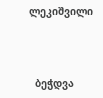ლეკიშვილი



  ბეჭდვა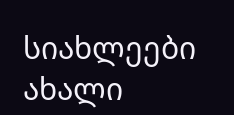სიახლეები
ახალი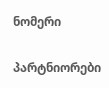ნომერი

პარტნიორები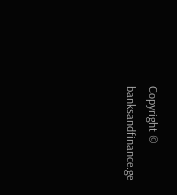Copyright © banksandfinance.ge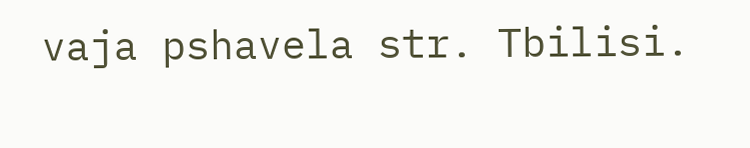vaja pshavela str. Tbilisi.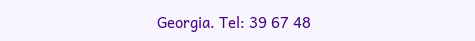Georgia. Tel: 39 67 48